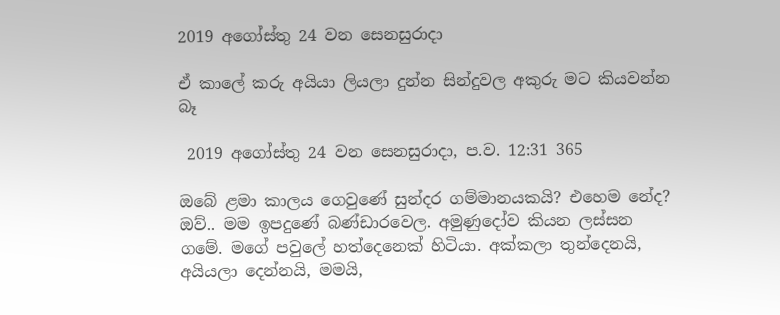2019 අගෝස්තු 24 වන සෙනසුරාදා

ඒ කාලේ කරු අයියා ලියලා දුන්න සින්දුවල අකුරු මට කියවන්න බෑ

 2019 අගෝස්තු 24 වන සෙනසුරාදා, ප.ව. 12:31 365

ඔබේ ළමා කාලය ගෙවුණේ සුන්දර ගම්මානයකයි? එහෙම නේද?
ඔව්.. මම ඉපදුණේ බණ්ඩාරවෙල. අමුණුදෝව කියන ලස්සන ගමේ. මගේ පවුලේ හත්දෙනෙක් හිටියා. අක්කලා තුන්දෙනයි, අයියලා දෙන්නයි, මමයි,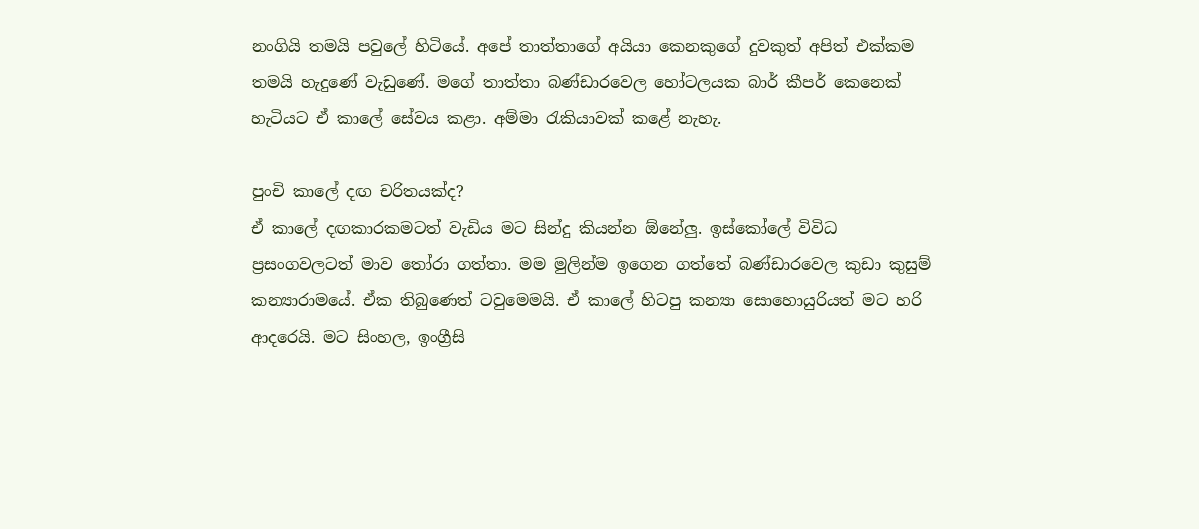නංගියි තමයි පවුලේ හිටියේ. අපේ තාත්තාගේ අයියා කෙනකුගේ දුවකුත් අපිත් එක්කම තමයි හැදුණේ වැඩුණේ. මගේ තාත්තා බණ්ඩාරවෙල හෝටලයක බාර් කීපර් කෙනෙක් හැටියට ඒ කාලේ සේවය කළා. අම්මා රැකියාවක් කළේ නැහැ.

පුංචි කාලේ දඟ චරිතයක්ද?
ඒ කාලේ දඟකාරකමටත් වැඩිය මට සින්දු කියන්න ඕනේලු. ඉස්කෝලේ විවිධ ප්‍රසංගවලටත් මාව තෝරා ගත්තා. මම මුලින්ම ඉගෙන ගත්තේ බණ්ඩාරවෙල කුඩා කුසුම් කන්‍යාරාමයේ. ඒක තිබුණෙත් ටවුමෙමයි. ඒ කාලේ හිටපු කන්‍යා සොහොයුරියත් මට හරි ආදරෙයි. මට සිංහල, ඉංග්‍රීසි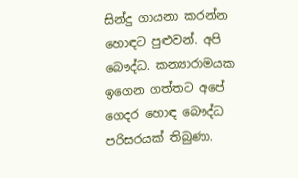සින්දු ගායනා කරන්න හොඳට පුළුවන්. අපි බෞද්ධ. කන්‍යාරාමයක ඉගෙන ගත්තට අපේ ගෙදර හොඳ බෞද්ධ පරිසරයක් තිබුණා.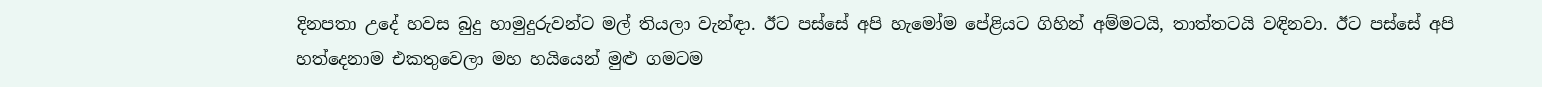දිනපතා උදේ හවස බුදු හාමුදුරුවන්ට මල් තියලා වැන්ඳා. ඊට පස්සේ අපි හැමෝම පේළියට ගිහින් අම්මටයි, තාත්තටයි වඳිනවා. ඊට පස්සේ අපි හත්දෙනාම එකතුවෙලා මහ හයියෙන් මුළු ගමටම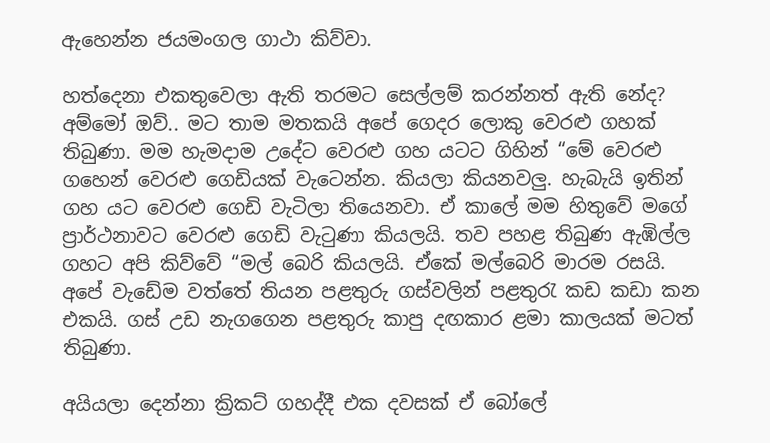ඇහෙන්න ජයමංගල ගාථා කිව්වා.

හත්දෙනා එකතුවෙලා ඇති තරමට සෙල්ලම් කරන්නත් ඇති නේද?
අම්මෝ ඔව්.. මට තාම මතකයි අපේ ගෙදර ලොකු වෙරළු ගහක් තිබුණා. මම හැමදාම උදේට වෙරළු ගහ යටට ගිහින් “මේ වෙරළු ගහෙන් වෙරළු ගෙඩියක් වැටෙන්න. කියලා කියනවලු. හැබැයි ඉතින් ගහ යට වෙරළු ගෙඩි වැටිලා තියෙනවා. ඒ කාලේ මම හිතුවේ මගේ ප්‍රාර්ථනාවට වෙරළු ගෙඩි වැටුණා කියලයි. තව පහළ තිබුණ ඇඹිල්ල ගහට අපි කිව්වේ “මල් බෙරි කියලයි. ඒකේ මල්බෙරි මාරම රසයි. අපේ වැඩේම වත්තේ තියන පළතුරු ගස්වලින් පළතුරැ කඩ කඩා කන එකයි. ගස් උඩ නැගගෙන පළතුරු කාපු දඟකාර ළමා කාලයක් මටත් තිබුණා.

අයියලා දෙන්නා ක්‍රිකට් ගහද්දී එක දවසක් ඒ බෝලේ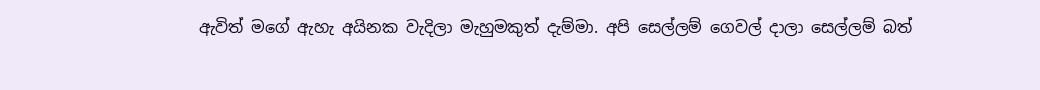ඇවිත් මගේ ඇහැ අයිනක වැදිලා මැහුමකුත් දැම්මා. අපි සෙල්ලම් ගෙවල් දාලා සෙල්ලම් බත්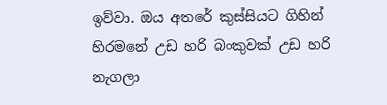ඉව්වා. ඔය අතරේ කුස්සියට ගිහින් හිරමනේ උඩ හරි බංකුවක් උඩ හරි නැගලා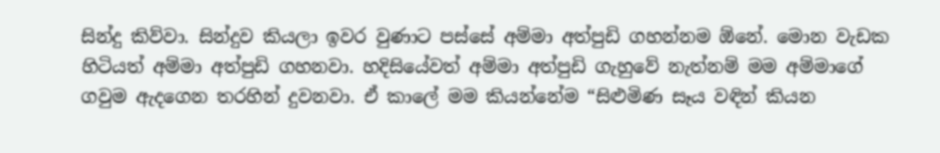සින්දු කිව්වා. සින්දුව කියලා ඉවර වුණාට පස්සේ අම්මා අත්පුඩි ගහන්නම ඕනේ. මොන වැඩක හිටියත් අම්මා අත්පුඩි ගහනවා. හදිසියේවත් අම්මා අත්පුඩි ගැහුවේ නැත්නම් මම අම්මාගේ ගවුම ඇදගෙන තරහින් දුවනවා. ඒ කාලේ මම කියන්නේම “සිළුමිණ සෑය වඳින් කියන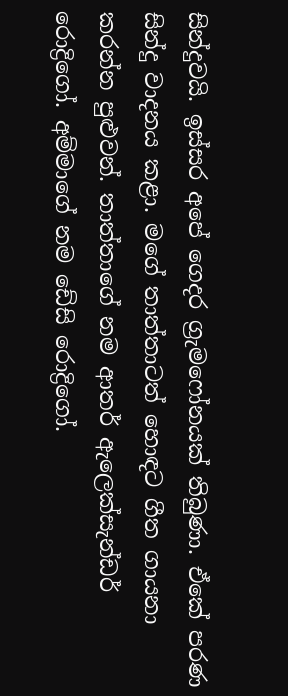සින්දුවයි. ඉස්සර අපේ ගෙදර ග්‍රැමෆෝනයක් තිබුණා. ඒකේ පරණ සින්දු වාදනය කළා. මගේ තාත්තාටත් හොඳට ගීත ගායනා කරන්න පුළුවන්. තාත්තාගේ නම ආතර් ඇලෙක්සැන්ඩර් රොද්‍රිගෝ. අම්මාගේ නම ඩේසි රොද්‍රිගෝ.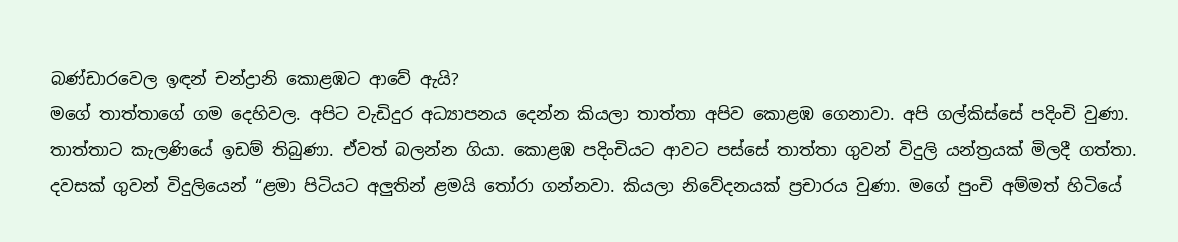බණ්ඩාරවෙල ඉඳන් චන්ද්‍රානි කොළඹට ආවේ ඇයි?
මගේ තාත්තාගේ ගම දෙහිවල. අපිට වැඩිදුර අධ්‍යාපනය දෙන්න කියලා තාත්තා අපිව කොළඹ ගෙනාවා. අපි ගල්කිස්සේ පදිංචි වුණා. තාත්තාට කැලණියේ ඉඩම් තිබුණා. ඒවත් බලන්න ගියා. කොළඹ පදිංචියට ආවට පස්සේ තාත්තා ගුවන් විදුලි යන්ත්‍රයක් මිලදී ගත්තා. දවසක් ගුවන් විදුලියෙන් “ළමා පිටියට අලුතින් ළමයි තෝරා ගන්නවා. කියලා නිවේදනයක් ප්‍රචාරය වුණා. මගේ පුංචි අම්මත් හිටියේ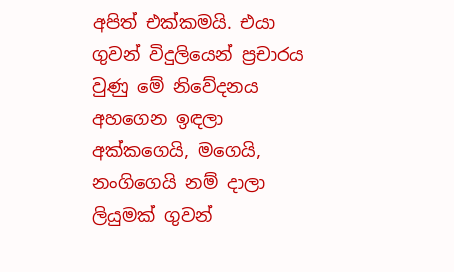අපිත් එක්කමයි. එයා ගුවන් විදුලියෙන් ප්‍රචාරය වුණු මේ නිවේදනය අහගෙන ඉඳලා අක්කගෙයි, මගෙයි, නංගිගෙයි නම් දාලා ලියුමක් ගුවන්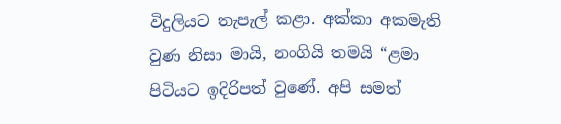විදුලියට තැපැල් කළා. අක්කා අකමැති වුණ නිසා මායි, නංගියි තමයි “ළමා පිටියට ඉදිරිපත් වුණේ. අපි සමත්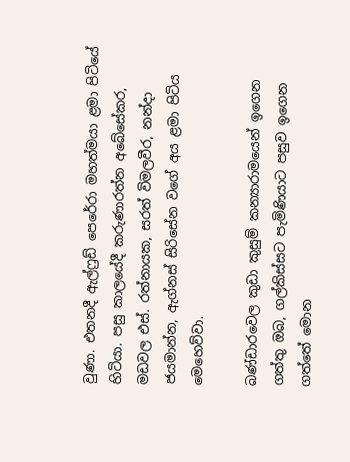වුණා. එතනදී ඇල්ෆ්‍රඩ් පෙරේරා මහත්මයා ළමා පිටියේ හිටියා. පසු කාලයේදී කරුණාරත්න අබේසේකර, මඩවල එස්. රත්නායක, සරත් විමලවීර, නන්දා ජයමාන්න, ඇග්නස් සිරිසේන වගේ අය ළමා පිටිය මෙහෙව්වා.

බණ්ඩාරවෙල කුඩා කුසුම් කන්‍යාරාමයෙන් ඉගෙන ගත්තු ඔබ, ගල්කිස්සට පැමිණියාට පසුව ඉගෙන ගත්තේ මොන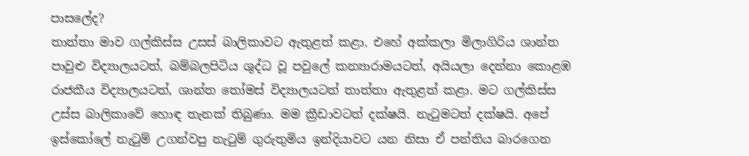පාසලේද?
තාත්තා මාව ගල්කිස්ස උසස් බාලිකාවට ඇතුළත් කළා. එහේ අක්කලා මිලාගිරිය ශාන්ත පාවුළු විද්‍යාලයටත්, බම්බලපිටිය ශුද්ධ වූ පවුලේ කන්‍යාරාමයටත්, අයියලා දෙන්නා කොළඹ රාජකීය විද්‍යාලයටත්, ශාන්ත තෝමස් විද්‍යාලයටත් තාත්තා ඇතුළත් කළා. මට ගල්කිස්ස උස්ස බාලිකාවේ හොඳ තැනක් තිබුණා. මම ක්‍රීඩාවටත් දක්ෂයි. නැටුමටත් දක්ෂයි. අපේ ඉස්කෝලේ නැටුම් උගන්වපු නැටුම් ගුරුතුමිය ඉන්දියාවට යන නිසා ඒ පන්තිය බාරගෙන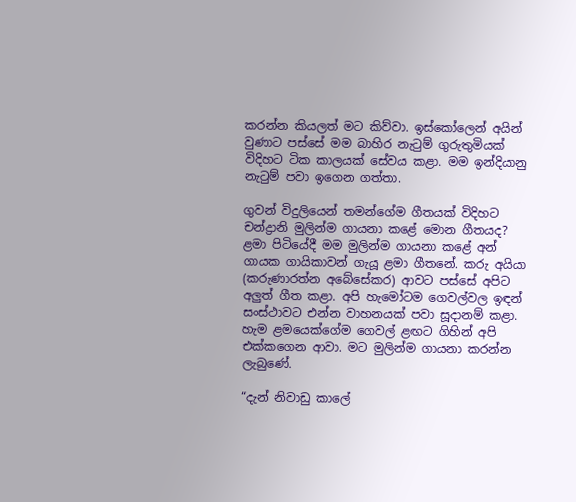කරන්න කියලත් මට කිව්වා. ඉස්කෝලෙන් අයින් වුණාට පස්සේ මම බාහිර නැටුම් ගුරුතුමියක් විදිහට ටික කාලයක් සේවය කළා. මම ඉන්දියානු නැටුම් පවා ඉගෙන ගත්තා.

ගුවන් විදුලියෙන් තමන්ගේම ගීතයක් විදිහට චන්ද්‍රානි මුලින්ම ගායනා කළේ මොන ගීතයද?
ළමා පිටියේදී මම මුලින්ම ගායනා කළේ අන් ගායක ගායිකාවන් ගැයූ ළමා ගීතනේ. කරු අයියා (කරුණාරත්න අබේසේකර) ආවට පස්සේ අපිට අලුත් ගීත කළා. අපි හැමෝටම ගෙවල්වල ඉඳන් සංස්ථාවට එන්න වාහනයක් පවා සූදානම් කළා. හැම ළමයෙක්ගේම ගෙවල් ළඟට ගිහින් අපි එක්කගෙන ආවා. මට මුලින්ම ගායනා කරන්න ලැබුණේ.

“දැන් නිවාඩු කාලේ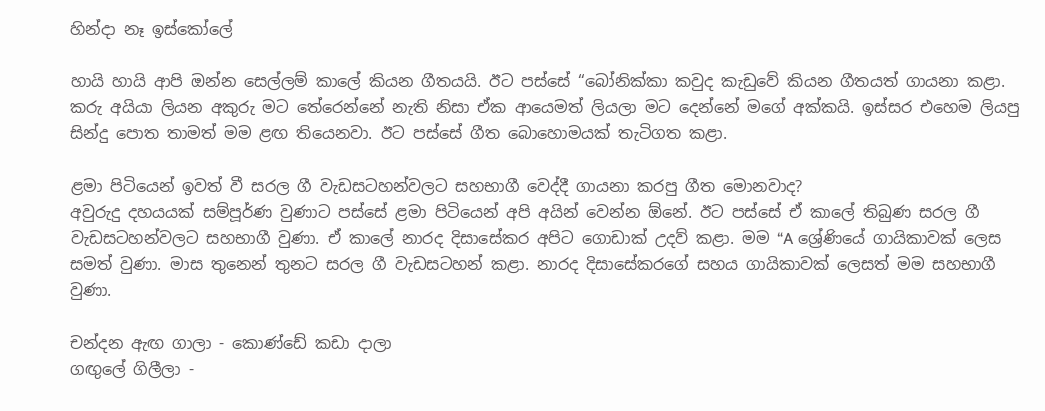හින්දා නෑ ඉස්කෝලේ

හායි හායි ආපි ඔන්න සෙල්ලම් කාලේ කියන ගීතයයි. ඊට පස්සේ “බෝනික්කා කවුද කැඩුවේ කියන ගීතයත් ගායනා කළා. කරු අයියා ලියන අකුරු මට තේරෙන්නේ නැති නිසා ඒක ආයෙමත් ලියලා මට දෙන්නේ මගේ අක්කයි. ඉස්සර එහෙම ලියපු සින්දු පොත තාමත් මම ළඟ තියෙනවා. ඊට පස්සේ ගීත බොහොමයක් තැටිගත කළා.

ළමා පිටියෙන් ඉවත් වී සරල ගී වැඩසටහන්වලට සහභාගී වෙද්දී ගායනා කරපු ගීත මොනවාද?
අවුරුදු දහයයක් සම්පූර්ණ වුණාට පස්සේ ළමා පිටියෙන් අපි අයින් වෙන්න ඕනේ. ඊට පස්සේ ඒ කාලේ තිබුණ සරල ගී වැඩසටහන්වලට සහභාගී වුණා. ඒ කාලේ නාරද දිසාසේකර අපිට ගොඩාක් උදව් කළා. මම “A ශ්‍රේණියේ ගායිකාවක් ලෙස සමත් වුණා. මාස තුනෙන් තුනට සරල ගී වැඩසටහන් කළා. නාරද දිසාසේකරගේ සහය ගායිකාවක් ලෙසත් මම සහභාගී වුණා.

චන්දන ඇඟ ගාලා - කොණ්ඩේ කඩා දාලා
ගඟුලේ ගිලීලා -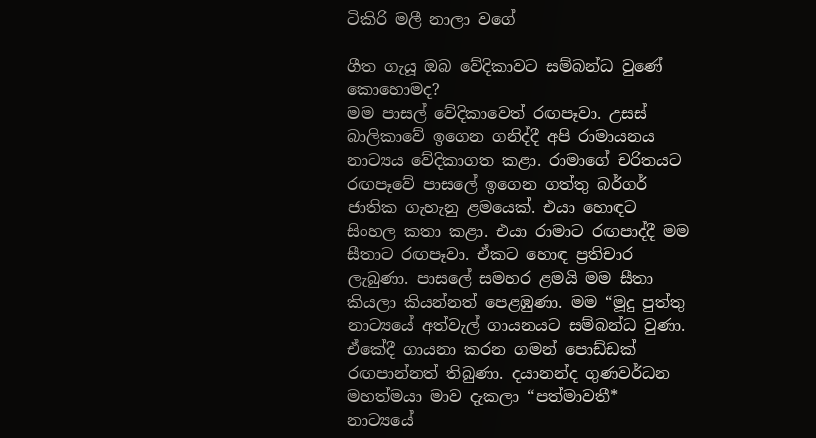ටිකිරි මලී නාලා වගේ

ගීත ගැයූ ඔබ වේදිකාවට සම්බන්ධ වුණේ කොහොමද?
මම පාසල් වේදිකාවෙත් රඟපෑවා. උසස් බාලිකාවේ ඉගෙන ගනිද්දී අපි රාමායනය නාට්‍යය වේදිකාගත කළා. රාමාගේ චරිතයට රඟපෑවේ පාසලේ ඉගෙන ගත්තු බර්ගර් ජාතික ගැහැනු ළමයෙක්. එයා හොඳට සිංහල කතා කළා. එයා රාමාට රඟපාද්දී මම සීතාට රඟපෑවා. ඒකට හොඳ ප්‍රතිචාර ලැබුණා. පාසලේ සමහර ළමයි මම සීතා කියලා කියන්නත් පෙළඹුණා. මම “මූදු පුත්තු නාට්‍යයේ අත්වැල් ගායනයට සම්බන්ධ වුණා. ඒකේදී ගායනා කරන ගමන් පොඩ්ඩක් රඟපාන්නත් තිබුණා. දයානන්ද ගුණවර්ධන මහත්මයා මාව දැකලා “පත්මාවතී* නාට්‍යයේ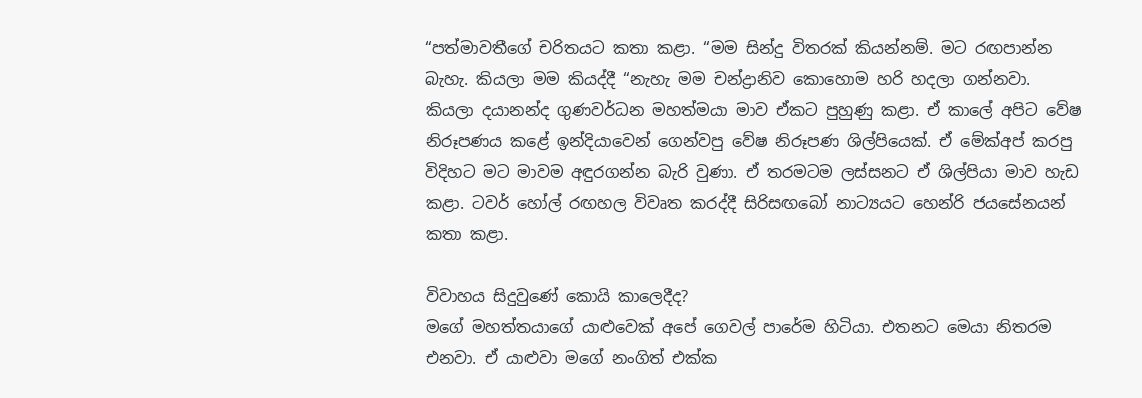“පත්මාවතීගේ චරිතයට කතා කළා. “මම සින්දු විතරක් කියන්නම්. මට රඟපාන්න බැහැ. කියලා මම කියද්දී “නැහැ මම චන්ද්‍රානිව කොහොම හරි හදලා ගන්නවා. කියලා දයානන්ද ගුණවර්ධන මහත්මයා මාව ඒකට පුහුණු කළා. ඒ කාලේ අපිට වේෂ නිරූපණය කළේ ඉන්දියාවෙන් ගෙන්වපු වේෂ නිරූපණ ශිල්පියෙක්. ඒ මේක්අප් කරපු විදිහට මට මාවම අඳුරගන්න බැරි වුණා. ඒ තරමටම ලස්සනට ඒ ශිල්පියා මාව හැඩ කළා. ටවර් හෝල් රඟහල විවෘත කරද්දී සිරිසඟබෝ නාට්‍යයට හෙන්රි ජයසේනයන් කතා කළා.

විවාහය සිදුවුණේ කොයි කාලෙදීද?
මගේ මහත්තයාගේ යාළුවෙක් අපේ ගෙවල් පාරේම හිටියා. එතනට මෙයා නිතරම එනවා. ඒ යාළුවා මගේ නංගිත් එක්ක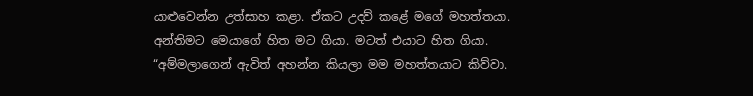යාළුවෙන්න උත්සාහ කළා. ඒකට උදව් කළේ මගේ මහත්තයා. අන්තිමට මෙයාගේ හිත මට ගියා. මටත් එයාට හිත ගියා. “අම්මලාගෙන් ඇවිත් අහන්න කියලා මම මහත්තයාට කිව්වා.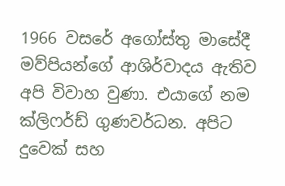1966 වසරේ අගෝස්තු මාසේදී මව්පියන්ගේ ආශිර්වාදය ඇතිව අපි විවාහ වුණා. එයාගේ නම ක්ලිෆර්ඩ් ගුණවර්ධන. අපිට දුවෙක් සහ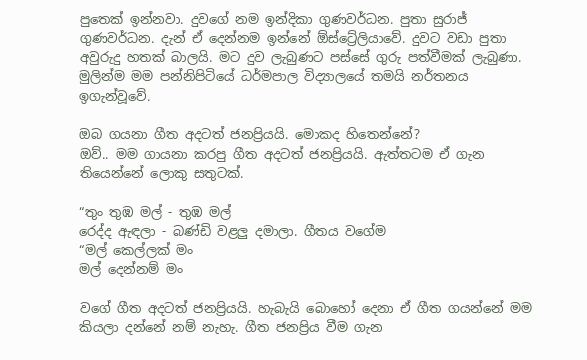පුතෙක් ඉන්නවා. දුවගේ නම ඉන්දිකා ගුණවර්ධන. පුතා සුරාජ් ගුණවර්ධන. දැන් ඒ දෙන්නම ඉන්නේ ඕස්ට්‍රේලියාවේ. දුවට වඩා පුතා අවුරුදු හතක් බාලයි. මට දුව ලැබුණට පස්සේ ගුරු පත්වීමක් ලැබුණා. මුලින්ම මම පන්නිපිටියේ ධර්මපාල විද්‍යාලයේ තමයි නර්තනය ඉගැන්වූවේ.

ඔබ ගයනා ගීත අදටත් ජනප්‍රියයි. මොකද හිතෙන්නේ?
ඔව්.. මම ගායනා කරපු ගීත අදටත් ජනප්‍රියයි. ඇත්තටම ඒ ගැන තියෙන්නේ ලොකු සතුටක්.

“තුං තුඹ මල් - තුඹ මල්
රෙද්ද ඇඳලා - බණ්ඩි වළලු දමාලා. ගීතය වගේම
“මල් කෙල්ලක් මං
මල් දෙන්නම් මං

වගේ ගීත අදටත් ජනප්‍රියයි. හැබැයි බොහෝ දෙනා ඒ ගීත ගයන්නේ මම කියලා දන්නේ නම් නැහැ. ගීත ජනප්‍රිය වීම ගැන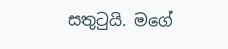සතුටුයි. මගේ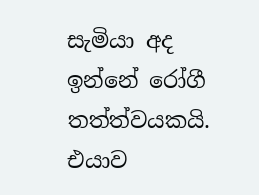සැමියා අද ඉන්නේ රෝගී තත්ත්වයකයි. එයාව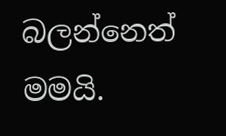බලන්නෙත් මමයි.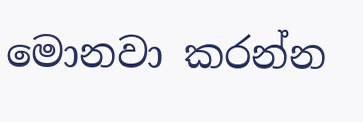මොනවා කරන්න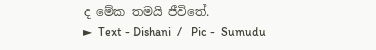ද මේක තමයි ජීවිතේ.
►  Text - Dishani  /   Pic -  Sumudu